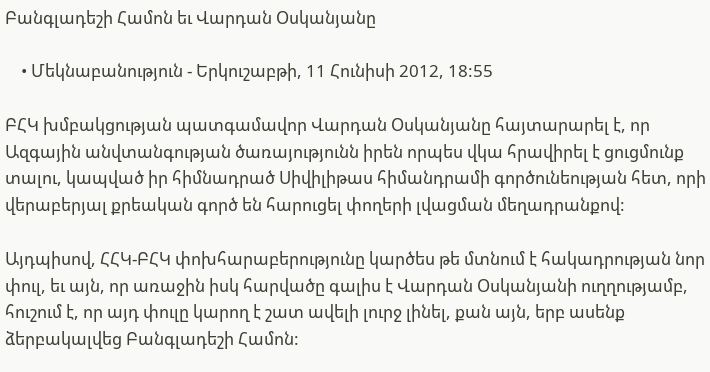Բանգլադեշի Համոն եւ Վարդան Օսկանյանը

    • Մեկնաբանություն - Երկուշաբթի, 11 Հունիսի 2012, 18:55

ԲՀԿ խմբակցության պատգամավոր Վարդան Օսկանյանը հայտարարել է, որ Ազգային անվտանգության ծառայությունն իրեն որպես վկա հրավիրել է ցուցմունք տալու, կապված իր հիմնադրած Սիվիլիթաս հիմանդրամի գործունեության հետ, որի վերաբերյալ քրեական գործ են հարուցել փողերի լվացման մեղադրանքով:

Այդպիսով, ՀՀԿ-ԲՀԿ փոխհարաբերությունը կարծես թե մտնում է հակադրության նոր փուլ, եւ այն, որ առաջին իսկ հարվածը գալիս է Վարդան Օսկանյանի ուղղությամբ, հուշում է, որ այդ փուլը կարող է շատ ավելի լուրջ լինել, քան այն, երբ ասենք ձերբակալվեց Բանգլադեշի Համոն: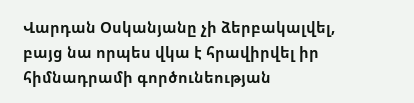Վարդան Օսկանյանը չի ձերբակալվել, բայց նա որպես վկա է հրավիրվել իր հիմնադրամի գործունեության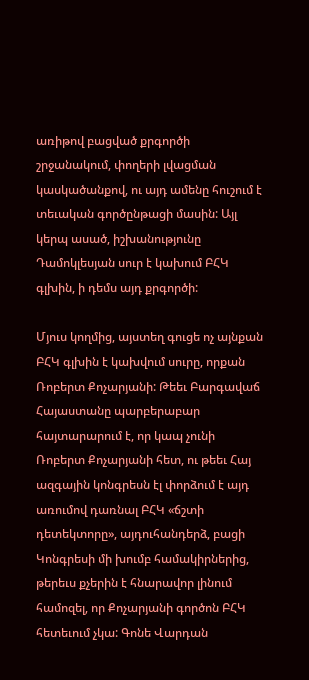առիթով բացված քրգործի շրջանակում, փողերի լվացման կասկածանքով, ու այդ ամենը հուշում է տեւական գործընթացի մասին: Այլ կերպ ասած, իշխանությունը Դամոկլեսյան սուր է կախում ԲՀԿ գլխին, ի դեմս այդ քրգործի:

Մյուս կողմից, այստեղ գուցե ոչ այնքան ԲՀԿ գլխին է կախվում սուրը, որքան Ռոբերտ Քոչարյանի: Թեեւ Բարգավաճ Հայաստանը պարբերաբար հայտարարում է, որ կապ չունի Ռոբերտ Քոչարյանի հետ, ու թեեւ Հայ ազգային կոնգրեսն էլ փորձում է այդ առումով դառնալ ԲՀԿ «ճշտի դետեկտորը», այդուհանդերձ, բացի Կոնգրեսի մի խումբ համակիրներից, թերեւս քչերին է հնարավոր լինում համոզել, որ Քոչարյանի գործոն ԲՀԿ հետեւում չկա: Գոնե Վարդան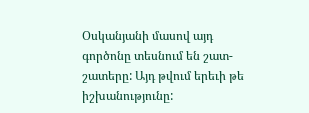Օսկանյանի մասով այդ գործոնը տեսնում են շատ-շատերը: Այդ թվում երեւի թե իշխանությունը: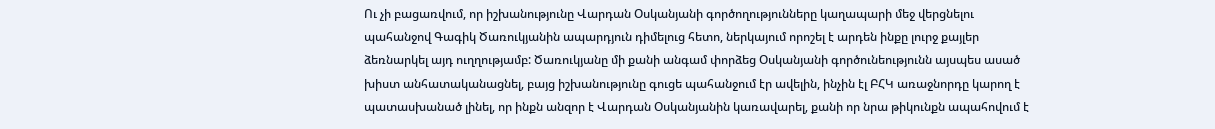Ու չի բացառվում, որ իշխանությունը Վարդան Օսկանյանի գործողությունները կաղապարի մեջ վերցնելու պահանջով Գագիկ Ծառուկյանին ապարդյուն դիմելուց հետո, ներկայում որոշել է արդեն ինքը լուրջ քայլեր ձեռնարկել այդ ուղղությամբ: Ծառուկյանը մի քանի անգամ փորձեց Օսկանյանի գործունեությունն այսպես ասած խիստ անհատականացնել, բայց իշխանությունը գուցե պահանջում էր ավելին, ինչին էլ ԲՀԿ առաջնորդը կարող է պատասխանած լինել, որ ինքն անզոր է Վարդան Օսկանյանին կառավարել, քանի որ նրա թիկունքն ապահովում է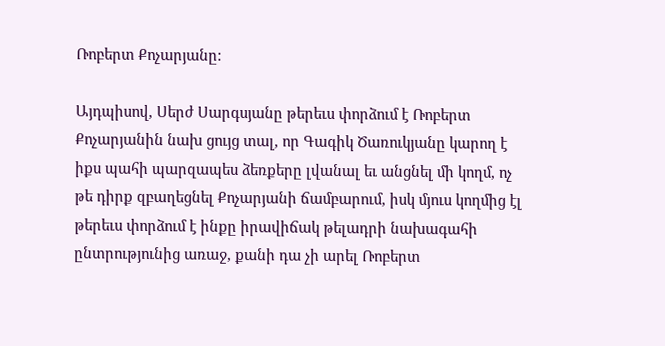Ռոբերտ Քոչարյանը:

Այդպիսով, Սերժ Սարգսյանը թերեւս փորձում է Ռոբերտ Քոչարյանին նախ ցույց տալ, որ Գագիկ Ծառուկյանը կարող է իքս պահի պարզապես ձեռքերը լվանալ եւ անցնել մի կողմ, ոչ թե դիրք զբաղեցնել Քոչարյանի ճամբարում, իսկ մյուս կողմից էլ թերեւս փորձում է ինքը իրավիճակ թելադրի նախագահի ընտրությունից առաջ, քանի դա չի արել Ռոբերտ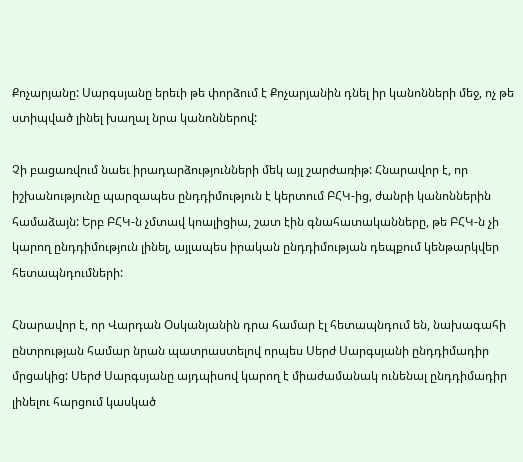Քոչարյանը: Սարգսյանը երեւի թե փորձում է Քոչարյանին դնել իր կանոնների մեջ, ոչ թե ստիպված լինել խաղալ նրա կանոններով:

Չի բացառվում նաեւ իրադարձությունների մեկ այլ շարժառիթ: Հնարավոր է, որ իշխանությունը պարզապես ընդդիմություն է կերտում ԲՀԿ-ից, ժանրի կանոններին համաձայն: Երբ ԲՀԿ-ն չմտավ կոալիցիա, շատ էին գնահատականները, թե ԲՀԿ-ն չի կարող ընդդիմություն լինել, այլապես իրական ընդդիմության դեպքում կենթարկվեր հետապնդումների:

Հնարավոր է, որ Վարդան Օսկանյանին դրա համար էլ հետապնդում են, նախագահի ընտրության համար նրան պատրաստելով որպես Սերժ Սարգսյանի ընդդիմադիր մրցակից: Սերժ Սարգսյանը այդպիսով կարող է միաժամանակ ունենալ ընդդիմադիր լինելու հարցում կասկած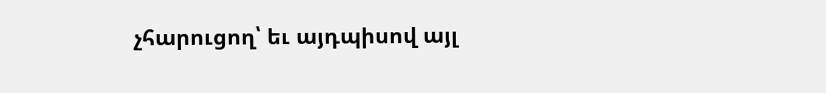չհարուցող՝ եւ այդպիսով այլ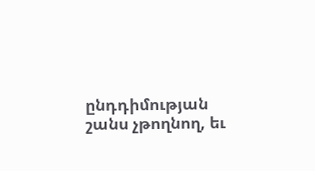ընդդիմության շանս չթողնող, եւ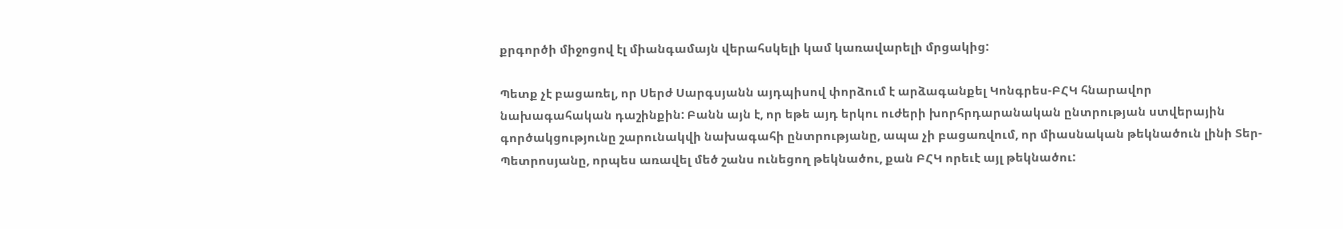քրգործի միջոցով էլ միանգամայն վերահսկելի կամ կառավարելի մրցակից:

Պետք չէ բացառել, որ Սերժ Սարգսյանն այդպիսով փորձում է արձագանքել Կոնգրես-ԲՀԿ հնարավոր նախագահական դաշինքին: Բանն այն է, որ եթե այդ երկու ուժերի խորհրդարանական ընտրության ստվերային գործակցությունը շարունակվի նախագահի ընտրությանը, ապա չի բացառվում, որ միասնական թեկնածուն լինի Տեր-Պետրոսյանը, որպես առավել մեծ շանս ունեցող թեկնածու, քան ԲՀԿ որեւէ այլ թեկնածու: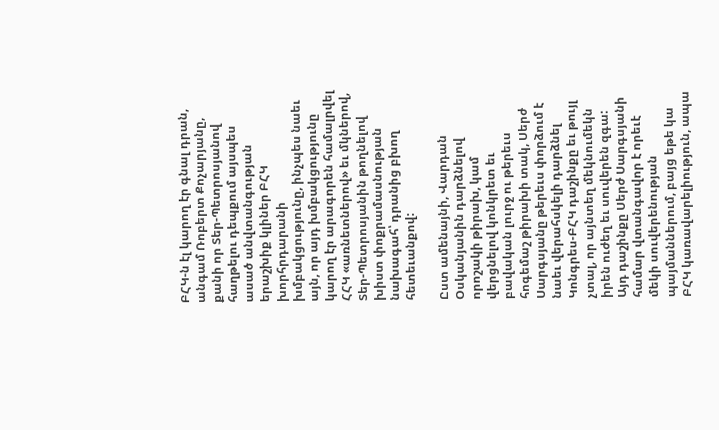ԲՀԿ-ն էլ կարող էր գնալ դրան, անգամ Ռոբերտ Քոչարյանը, քանի որ Տեր-Պետրոսյանով հաղթելու դեպքում այսպես ասած անվտանգության երաշխիք կլիներ ԲՀԿ խորհրդարանի խմբակցությունը, ինչպես նաեւ այն, որ այդ խմբակցությունը կարող էր արագորեն համալրվել ՀՀԿ «առնետներով» եւ մկներով, Տեր-Պետրոսյանին թողնելով խիստ փոքրամասնության նախագահ՝ դրանից բխող հետեւանքով:

Ըստ ամենայնի, Վարդան Օսկանյանին դարձնելով որոշակի թիրախ, կամ վերցնելով կոնկրետ եւ բավական լուրջ ու թերեւս հոգեմաշ թիրախի տակ, Սերժ Սարգսյանը թերեւս փորձում է նաեւ վերահսկելի դարձնել Կոնգրես-ԲՀԿ դաշինքը եւ թույլ չտալ, որ այնտեղ մեկնումեկն իրեն ուժեղ եւ սուվերեն զգա: Այդ դաշինքը Սերժ Սարգսյանի համար վտանգավոր է որեւէ մեկի սուվերենության պայմաններում, բայց եթե կա ԲՀԿ կառավարելիություն, ապա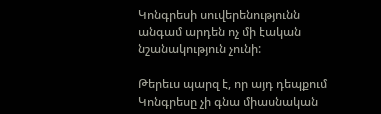Կոնգրեսի սուվերենությունն անգամ արդեն ոչ մի էական նշանակություն չունի:

Թերեւս պարզ է, որ այդ դեպքում Կոնգրեսը չի գնա միասնական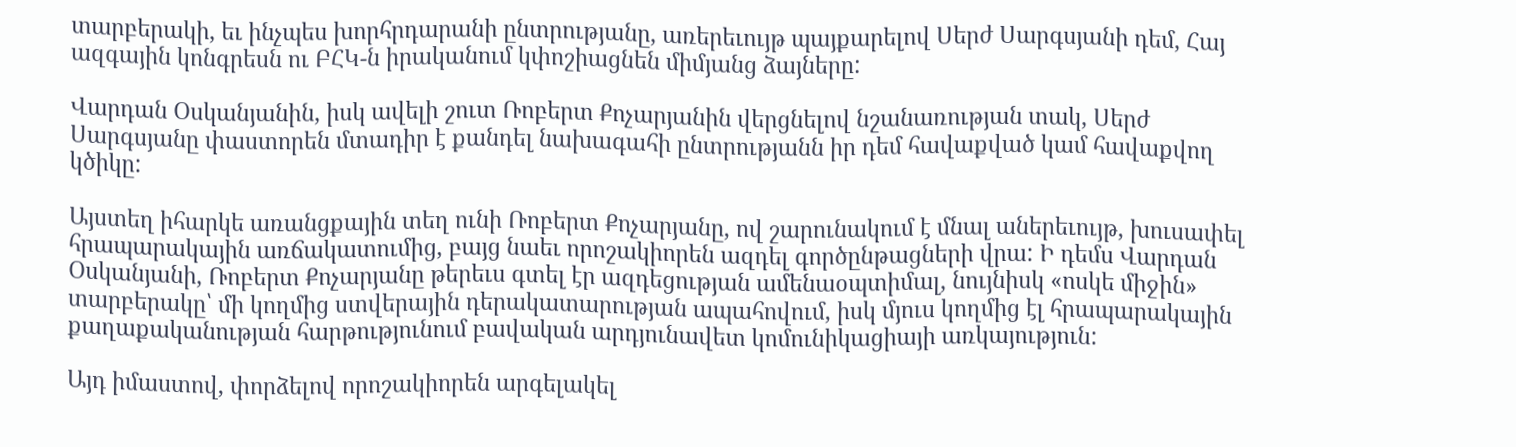տարբերակի, եւ ինչպես խորհրդարանի ընտրությանը, առերեւույթ պայքարելով Սերժ Սարգսյանի դեմ, Հայ ազգային կոնգրեսն ու ԲՀԿ-ն իրականում կփոշիացնեն միմյանց ձայները:

Վարդան Օսկանյանին, իսկ ավելի շուտ Ռոբերտ Քոչարյանին վերցնելով նշանառության տակ, Սերժ Սարգսյանը փաստորեն մտադիր է քանդել նախագահի ընտրությանն իր դեմ հավաքված կամ հավաքվող կծիկը:

Այստեղ իհարկե առանցքային տեղ ունի Ռոբերտ Քոչարյանը, ով շարունակում է մնալ աներեւույթ, խուսափել հրապարակային առճակատումից, բայց նաեւ որոշակիորեն ազդել գործընթացների վրա: Ի դեմս Վարդան Օսկանյանի, Ռոբերտ Քոչարյանը թերեւս գտել էր ազդեցության ամենաօպտիմալ, նույնիսկ «ոսկե միջին» տարբերակը՝ մի կողմից ստվերային դերակատարության ապահովում, իսկ մյուս կողմից էլ հրապարակային քաղաքականության հարթությունում բավական արդյունավետ կոմունիկացիայի առկայություն:

Այդ իմաստով, փորձելով որոշակիորեն արգելակել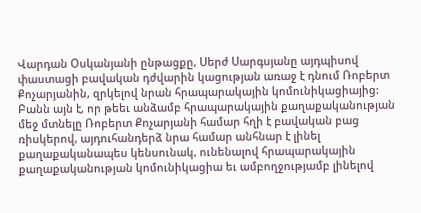Վարդան Օսկանյանի ընթացքը, Սերժ Սարգսյանը այդպիսով փաստացի բավական դժվարին կացության առաջ է դնում Ռոբերտ Քոչարյանին, զրկելով նրան հրապարակային կոմունիկացիայից: Բանն այն է, որ թեեւ անձամբ հրապարակային քաղաքականության մեջ մտնելը Ռոբերտ Քոչարյանի համար հղի է բավական բաց ռիսկերով, այդուհանդերձ նրա համար անհնար է լինել քաղաքականապես կենսունակ, ունենալով հրապարակային քաղաքականության կոմունիկացիա եւ ամբողջությամբ լինելով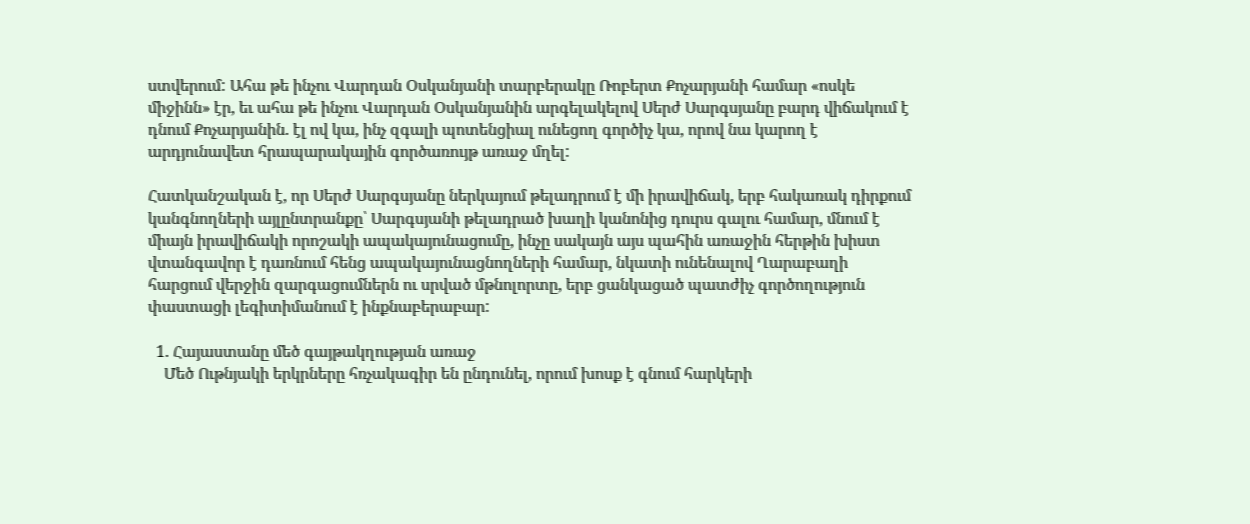ստվերում: Ահա թե ինչու Վարդան Օսկանյանի տարբերակը Ռոբերտ Քոչարյանի համար «ոսկե միջինն» էր, եւ ահա թե ինչու Վարդան Օսկանյանին արգելակելով Սերժ Սարգսյանը բարդ վիճակում է դնում Քոչարյանին. էլ ով կա, ինչ զգալի պոտենցիալ ունեցող գործիչ կա, որով նա կարող է արդյունավետ հրապարակային գործառույթ առաջ մղել:

Հատկանշական է, որ Սերժ Սարգսյանը ներկայում թելադրում է մի իրավիճակ, երբ հակառակ դիրքում կանգնողների այլընտրանքը՝ Սարգսյանի թելադրած խաղի կանոնից դուրս գալու համար, մնում է միայն իրավիճակի որոշակի ապակայունացումը, ինչը սակայն այս պահին առաջին հերթին խիստ վտանգավոր է դառնում հենց ապակայունացնողների համար, նկատի ունենալով Ղարաբաղի հարցում վերջին զարգացումներն ու սրված մթնոլորտը, երբ ցանկացած պատժիչ գործողություն փաստացի լեգիտիմանում է ինքնաբերաբար:

  1. Հայաստանը մեծ գայթակղության առաջ
    Մեծ Ութնյակի երկրները հռչակագիր են ընդունել, որում խոսք է գնում հարկերի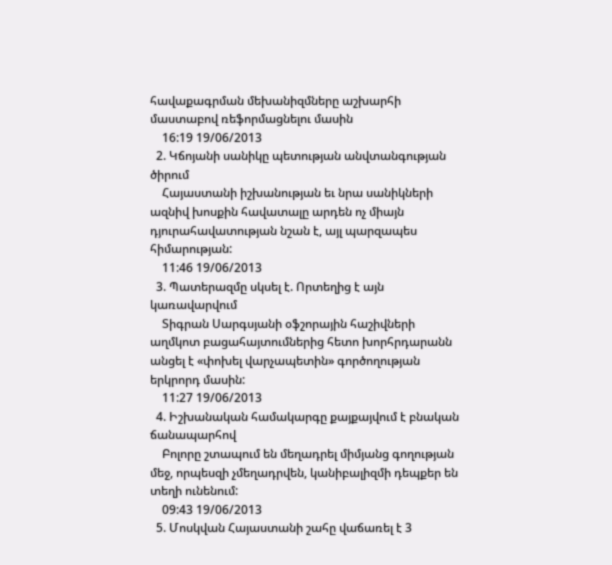հավաքագրման մեխանիզմները աշխարհի մաստաբով ռեֆորմացնելու մասին
    16:19 19/06/2013
  2. Կճոյանի սանիկը պետության անվտանգության ծիրում
    Հայաստանի իշխանության եւ նրա սանիկների ազնիվ խոսքին հավատալը արդեն ոչ միայն դյուրահավատության նշան է, այլ պարզապես հիմարության:
    11:46 19/06/2013
  3. Պատերազմը սկսել է. Որտեղից է այն կառավարվում
    Տիգրան Սարգսյանի օֆշորային հաշիվների աղմկոտ բացահայտումներից հետո խորհրդարանն անցել է «փոխել վարչապետին» գործողության երկրորդ մասին:
    11:27 19/06/2013
  4. Իշխանական համակարգը քայքայվում է բնական ճանապարհով
    Բոլորը շտապում են մեղադրել միմյանց գողության մեջ, որպեսզի չմեղադրվեն, կանիբալիզմի դեպքեր են տեղի ունենում:
    09:43 19/06/2013
  5. Մոսկվան Հայաստանի շահը վաճառել է 3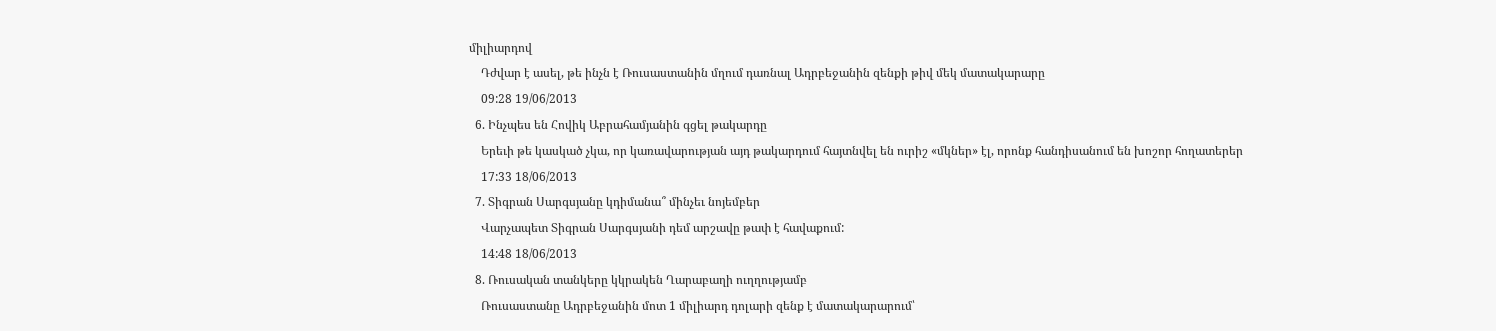միլիարդով
    Դժվար է ասել, թե ինչն է Ռուսաստանին մղում դառնալ Ադրբեջանին զենքի թիվ մեկ մատակարարը
    09:28 19/06/2013
  6. Ինչպես են Հովիկ Աբրահամյանին գցել թակարդը
    Երեւի թե կասկած չկա, որ կառավարության այդ թակարդում հայտնվել են ուրիշ «մկներ» էլ, որոնք հանդիսանում են խոշոր հողատերեր
    17:33 18/06/2013
  7. Տիգրան Սարգսյանը կդիմանա՞ մինչեւ նոյեմբեր
    Վարչապետ Տիգրան Սարգսյանի դեմ արշավը թափ է հավաքում:
    14:48 18/06/2013
  8. Ռուսական տանկերը կկրակեն Ղարաբաղի ուղղությամբ
    Ռուսաստանը Ադրբեջանին մոտ 1 միլիարդ դոլարի զենք է մատակարարում՝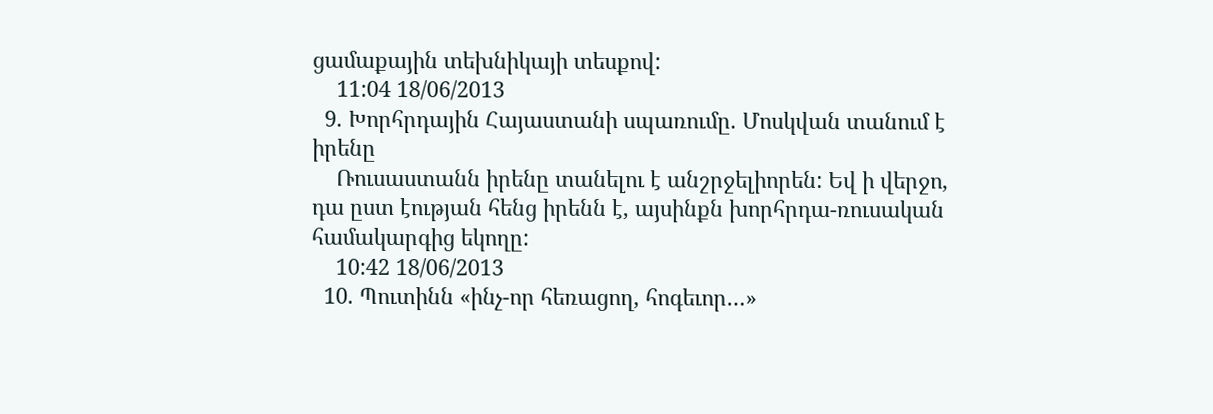ցամաքային տեխնիկայի տեսքով:
    11:04 18/06/2013
  9. Խորհրդային Հայաստանի սպառումը. Մոսկվան տանում է իրենը
    Ռուսաստանն իրենը տանելու է անշրջելիորեն: Եվ ի վերջո, դա ըստ էության հենց իրենն է, այսինքն խորհրդա-ռուսական համակարգից եկողը:
    10:42 18/06/2013
  10. Պուտինն «ինչ-որ հեռացող, հոգեւոր…»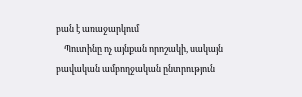բան է առաջարկում
    Պուտինը ոչ այնքան որոշակի, սակայն բավական ամբողջական ընտրություն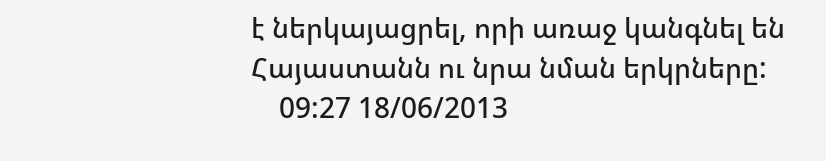է ներկայացրել, որի առաջ կանգնել են Հայաստանն ու նրա նման երկրները:
    09:27 18/06/2013